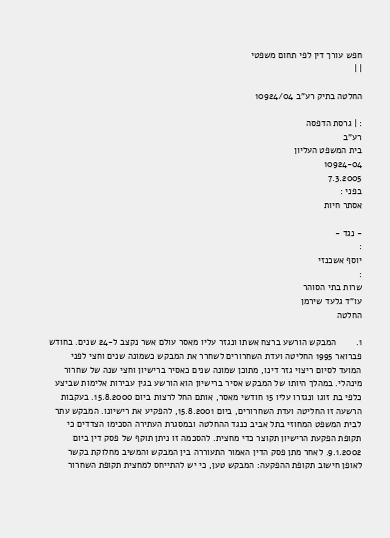חפש עורך דין לפי תחום משפטי
| |

החלטה בתיק רע"ב 10924/04

: | גרסת הדפסה
רע"ב
בית המשפט העליון
10924-04
7.3.2005
בפני :
אסתר חיות

- נגד -
:
יוסף אשכנזי
:
שרות בתי הסוהר
עו"ד גלעד שירמן
החלטה

1.        המבקש הורשע ברצח אשתו ונגזר עליו מאסר עולם אשר נקצב ל-24 שנים. בחודש פברואר 1995 החליטה ועדת השחרורים לשחרר את המבקש כשמונה שנים וחצי לפני המועד לסיום ריצוי גזר דינו, מתוכן שמונה שנים כאסיר ברישיון וחצי שנה של שחרור מינהלי. במהלך היותו של המבקש אסיר ברישיון הוא הורשע בגין עבירות אלימות שביצע כלפי בת זוגו ונגזרו עליו 15 חודשי מאסר, אותם החל לרצות ביום 15.8.2000. בעקבות הרשעה זו החליטה ועדת השחרורים, ביום 15.8.2001, להפקיע את רישיונו. המבקש עתר לבית המשפט המחוזי בתל אביב כנגד ההחלטה ובמסגרת העתירה הסכימו הצדדים כי תקופת הפקעת הרישיון תקוצר כדי מחצית. להסכמה זו ניתן תוקף של פסק דין ביום 9.1.2002. לאחר מתן פסק הדין האמור התעוררה בין המבקש והמשיב מחלוקת בקשר לאופן חישוב תקופת ההפקעה: המבקש טען, כי יש להתייחס למחצית תקופת השחרור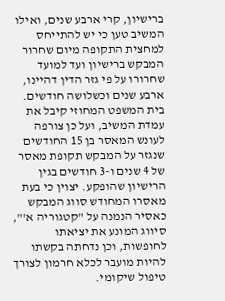ברישיון, קרי ארבע שנים, ואילו המשיב טען כי יש להתייחס למחצית התקופה מיום שחרור המבקש ברישיון ועד למועד שחרורו על פי גזר הדין דהיינו, ארבע שנים וכשלושה חודשים. בית המשפט המחוזי קיבל את עמדת המשיב, ועל כן צורפה לעונש המאסר בן 15 החודשים שנגזר על המבקש תקופת מאסר של 4 שנים ו-3 חודשים בגין הרישיון שהופקע. יצוין כי בעת מאסרו המחודש סווג המבקש כאסיר הנמנה על "קטגוריה א'", סיווג המונע את יציאתו לחופשות, וכן נדחתה בקשתו להיות מועבר לכלא חרמון לצורך טיפול שיקומי.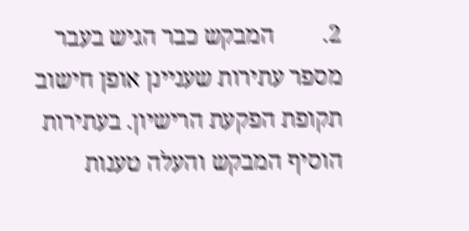2.        המבקש כבר הגיש בעבר מספר עתירות שעניינן אופן חישוב תקופת הפקעת הרישיון. בעתירות הוסיף המבקש והעלה טענות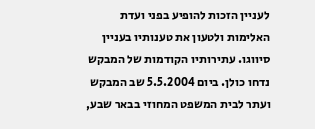לעניין הזכות להופיע בפני ועדת האלימות ולטעון את טענותיו בעניין סיווגו. עתירותיו הקודמות של המבקש נדחו כולן. ביום 5.5.2004 שב המבקש ועתר לבית המשפט המחוזי בבאר שבע,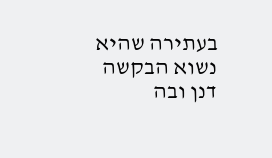בעתירה שהיא נשוא הבקשה דנן ובה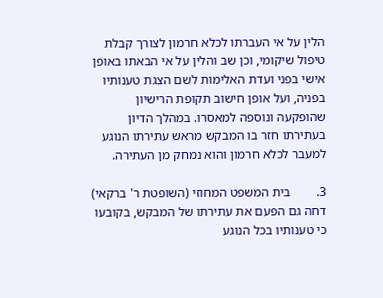הלין על אי העברתו לכלא חרמון לצורך קבלת טיפול שיקומי, וכן שב והלין על אי הבאתו באופן אישי בפני ועדת האלימות לשם הצגת טענותיו בפניה, ועל אופן חישוב תקופת הרישיון שהופקעה ונוספה למאסרו. במהלך הדיון בעתירתו חזר בו המבקש מראש עתירתו הנוגע למעבר לכלא חרמון והוא נמחק מן העתירה.

3.        בית המשפט המחוזי (השופטת ר' ברקאי) דחה גם הפעם את עתירתו של המבקש, בקובעו כי טענותיו בכל הנוגע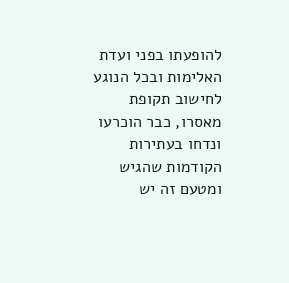להופעתו בפני ועדת האלימות ובכל הנוגע לחישוב תקופת מאסרו, כבר הוכרעו ונדחו בעתירות הקודמות שהגיש ומטעם זה יש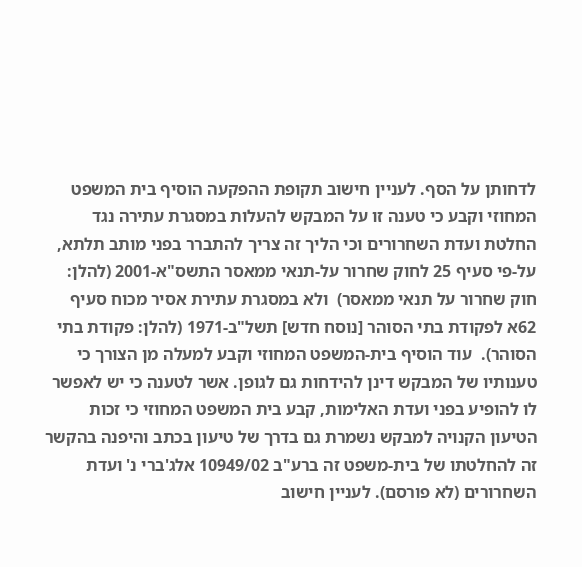לדחותן על הסף. לעניין חישוב תקופת ההפקעה הוסיף בית המשפט המחוזי וקבע כי טענה זו על המבקש להעלות במסגרת עתירה נגד החלטת ועדת השחרורים וכי הליך זה צריך להתברר בפני מותב תלתא, על-פי סעיף 25 לחוק שחרור על-תנאי ממאסר התשס"א-2001 (להלן: חוק שחרור על תנאי ממאסר)  ולא במסגרת עתירת אסיר מכוח סעיף 62א לפקודת בתי הסוהר [נוסח חדש] תשל"ב-1971 (להלן: פקודת בתי הסוהר).  עוד הוסיף בית-המשפט המחוזי וקבע למעלה מן הצורך כי טענותיו של המבקש דינן להידחות גם לגופן. אשר לטענה כי יש לאפשר לו להופיע בפני ועדת האלימות, קבע בית המשפט המחוזי כי זכות הטיעון הקנויה למבקש נשמרת גם בדרך של טיעון בכתב והיפנה בהקשר זה להחלטתו של בית-משפט זה ברע"ב 10949/02 אלג'ברי נ' ועדת השחרורים (לא פורסם). לעניין חישוב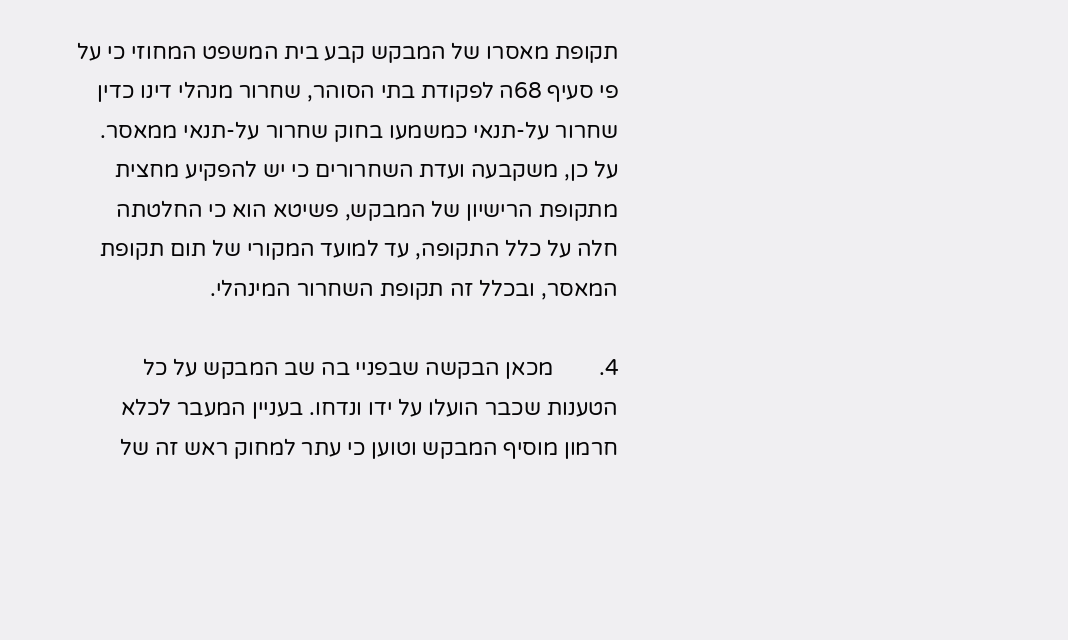תקופת מאסרו של המבקש קבע בית המשפט המחוזי כי על פי סעיף 68ה לפקודת בתי הסוהר, שחרור מנהלי דינו כדין שחרור על-תנאי כמשמעו בחוק שחרור על-תנאי ממאסר. על כן, משקבעה ועדת השחרורים כי יש להפקיע מחצית מתקופת הרישיון של המבקש, פשיטא הוא כי החלטתה חלה על כלל התקופה, עד למועד המקורי של תום תקופת המאסר, ובכלל זה תקופת השחרור המינהלי.

4.        מכאן הבקשה שבפניי בה שב המבקש על כל הטענות שכבר הועלו על ידו ונדחו. בעניין המעבר לכלא חרמון מוסיף המבקש וטוען כי עתר למחוק ראש זה של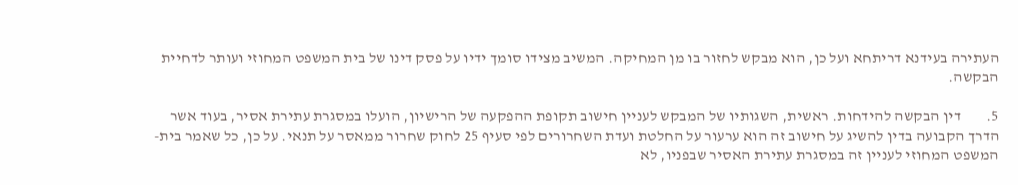העתירה בעידנא דריתחא ועל כן, הוא מבקש לחזור בו מן המחיקה. המשיב מצידו סומך ידיו על פסק דינו של בית המשפט המחוזי ועותר לדחיית הבקשה.

5.        דין הבקשה להידחות. ראשית, השגותיו של המבקש לעניין חישוב תקופת ההפקעה של הרישיון, הועלו במסגרת עתירת אסיר, בעוד אשר הדרך הקבועה בדין להשיג על חישוב זה הוא ערעור על החלטת ועדת השחרורים לפי סעיף 25 לחוק שחרור ממאסר על תנאי. על כן, כל שאמר בית-המשפט המחוזי לעניין זה במסגרת עתירת האסיר שבפניו, לא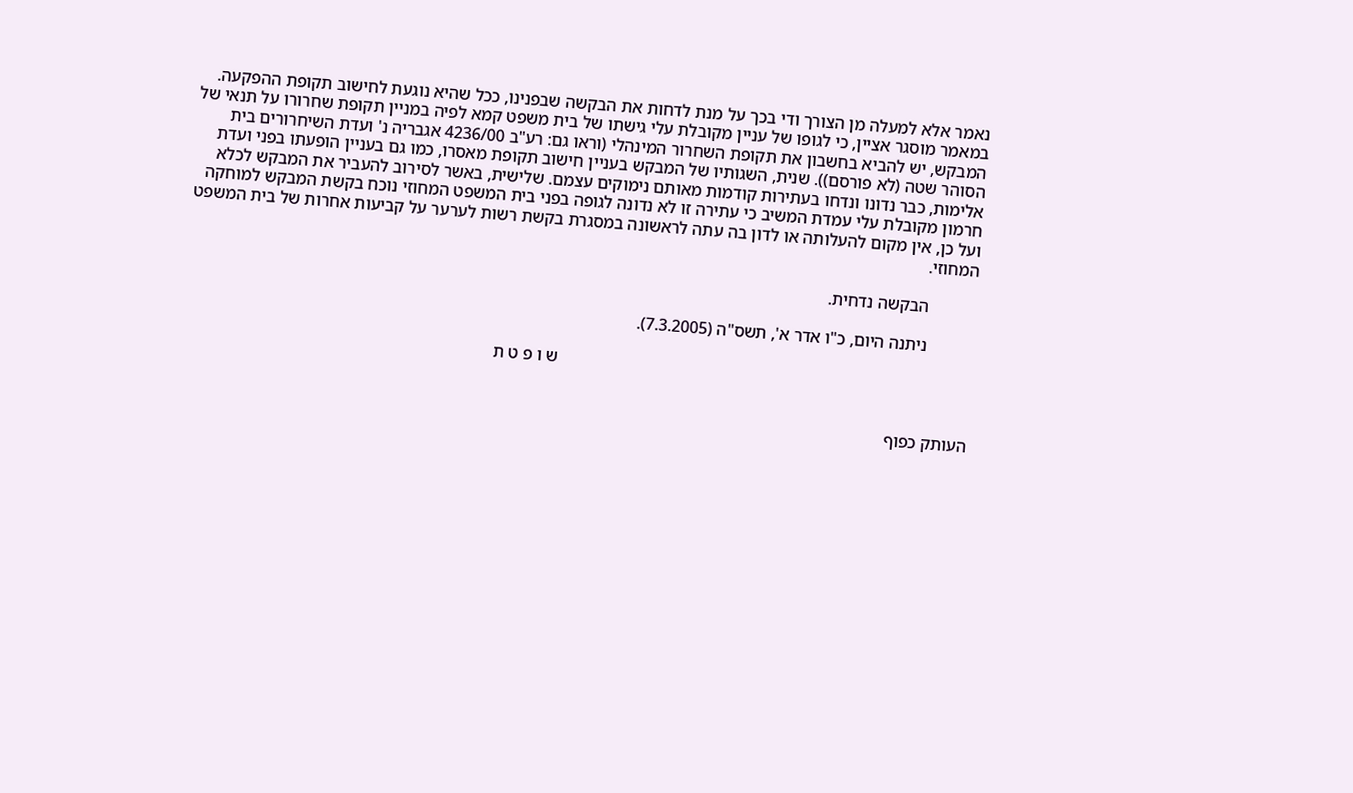נאמר אלא למעלה מן הצורך ודי בכך על מנת לדחות את הבקשה שבפנינו, ככל שהיא נוגעת לחישוב תקופת ההפקעה. במאמר מוסגר אציין, כי לגופו של עניין מקובלת עלי גישתו של בית משפט קמא לפיה במניין תקופת שחרורו על תנאי של המבקש, יש להביא בחשבון את תקופת השחרור המינהלי (וראו גם: רע"ב 4236/00 אגבריה נ' ועדת השיחרורים בית הסוהר שטה (לא פורסם)). שנית, השגותיו של המבקש בעניין חישוב תקופת מאסרו, כמו גם בעניין הופעתו בפני ועדת אלימות, כבר נדונו ונדחו בעתירות קודמות מאותם נימוקים עצמם. שלישית, באשר לסירוב להעביר את המבקש לכלא חרמון מקובלת עלי עמדת המשיב כי עתירה זו לא נדונה לגופה בפני בית המשפט המחוזי נוכח בקשת המבקש למוחקה ועל כן, אין מקום להעלותה או לדון בה עתה לראשונה במסגרת בקשת רשות לערער על קביעות אחרות של בית המשפט המחוזי.

           הבקשה נדחית.

           ניתנה היום, כ"ו אדר א', תשס"ה (7.3.2005).

                                                                                                ש ו פ ט ת


העותק כפוף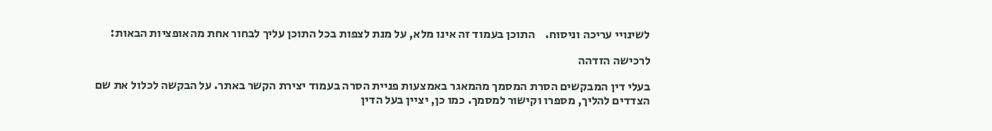לשינויי עריכה וניסוח.    התוכן בעמוד זה אינו מלא, על מנת לצפות בכל התוכן עליך לבחור אחת מהאופציות הבאות:

לרכישה הזדהה

בעלי דין המבקשים הסרת המסמך מהמאגר באמצעות פניית הסרה בעמוד יצירת הקשר באתר. על הבקשה לכלול את שם הצדדים להליך, מספרו וקישור למסמך. כמו כן, יציין בעל הדין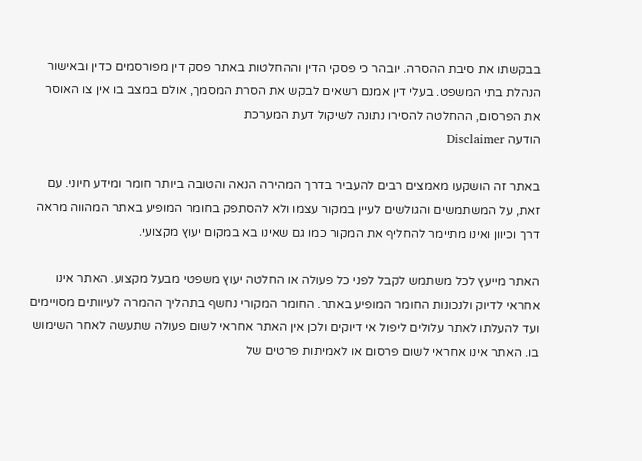בבקשתו את סיבת ההסרה. יובהר כי פסקי הדין וההחלטות באתר פסק דין מפורסמים כדין ובאישור הנהלת בתי המשפט. בעלי דין אמנם רשאים לבקש את הסרת המסמך, אולם במצב בו אין צו האוסר את הפרסום, ההחלטה להסירו נתונה לשיקול דעת המערכת
הודעה Disclaimer

באתר זה הושקעו מאמצים רבים להעביר בדרך המהירה הנאה והטובה ביותר חומר ומידע חיוני. עם זאת, על המשתמשים והגולשים לעיין במקור עצמו ולא להסתפק בחומר המופיע באתר המהווה מראה דרך וכיוון ואינו מתיימר להחליף את המקור כמו גם שאינו בא במקום יעוץ מקצועי.

האתר מייעץ לכל משתמש לקבל לפני כל פעולה או החלטה יעוץ משפטי מבעל מקצוע. האתר אינו אחראי לדיוק ולנכונות החומר המופיע באתר. החומר המקורי נחשף בתהליך ההמרה לעיוותים מסויימים ועד להעלתו לאתר עלולים ליפול אי דיוקים ולכן אין האתר אחראי לשום פעולה שתעשה לאחר השימוש בו. האתר אינו אחראי לשום פרסום או לאמיתות פרטים של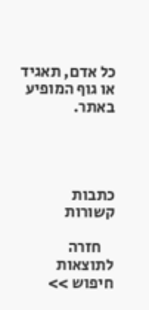כל אדם, תאגיד או גוף המופיע באתר.




כתבות קשורות

    חזרה לתוצאות חיפוש >>